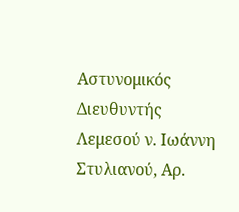Αστυνομικός Διευθυντής Λεμεσού ν. Ιωάννη Στυλιανού, Αρ.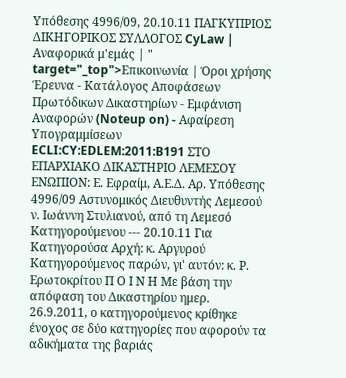Υπόθεσης 4996/09, 20.10.11 ΠΑΓΚΥΠΡΙΟΣ ΔΙΚΗΓΟΡΙΚΟΣ ΣΥΛΛΟΓΟΣ CyLaw | Αναφορικά μ'εμάς | " target="_top">Επικοινωνία | Όροι χρήσης Έρευνα - Κατάλογος Αποφάσεων Πρωτόδικων Δικαστηρίων - Εμφάνιση Αναφορών (Noteup on) - Αφαίρεση Υπογραμμίσεων ECLI:CY:EDLEM:2011:B191 ΣΤΟ ΕΠΑΡΧΙΑΚΟ ΔΙΚΑΣΤΗΡΙΟ ΛΕΜΕΣΟΥ ΕΝΩΠΙΟΝ: Ε. Εφραίμ, Α.Ε.Δ. Αρ. Υπόθεσης 4996/09 Αστυνομικός Διευθυντής Λεμεσού ν. Ιωάννη Στυλιανού, από τη Λεμεσό Κατηγορούμενου --- 20.10.11 Για Κατηγορούσα Αρχή: κ. Αργυρού Κατηγορούμενος παρών, γι' αυτόν: κ. Ρ. Ερωτοκρίτου Π Ο Ι Ν Η Με βάση την απόφαση του Δικαστηρίου ημερ. 26.9.2011, ο κατηγορούμενος κρίθηκε ένοχος σε δύο κατηγορίες που αφορούν τα αδικήματα της βαριάς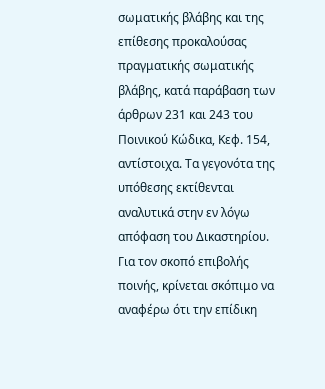σωματικής βλάβης και της επίθεσης προκαλούσας πραγματικής σωματικής βλάβης, κατά παράβαση των άρθρων 231 και 243 του Ποινικού Κώδικα, Κεφ. 154, αντίστοιχα. Τα γεγονότα της υπόθεσης εκτίθενται αναλυτικά στην εν λόγω απόφαση του Δικαστηρίου. Για τον σκοπό επιβολής ποινής, κρίνεται σκόπιμο να αναφέρω ότι την επίδικη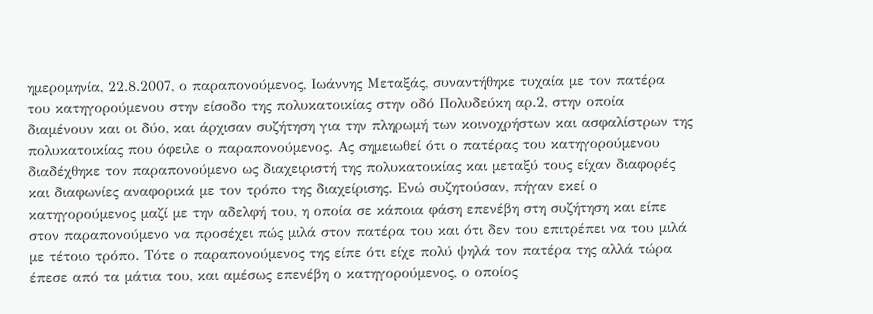ημερομηνία, 22.8.2007, ο παραπονούμενος, Ιωάννης Μεταξάς, συναντήθηκε τυχαία με τον πατέρα του κατηγορούμενου στην είσοδο της πολυκατοικίας στην οδό Πολυδεύκη αρ.2, στην οποία διαμένουν και οι δύο, και άρχισαν συζήτηση για την πληρωμή των κοινοχρήστων και ασφαλίστρων της πολυκατοικίας που όφειλε ο παραπονούμενος. Ας σημειωθεί ότι ο πατέρας του κατηγορούμενου διαδέχθηκε τον παραπονούμενο ως διαχειριστή της πολυκατοικίας και μεταξύ τους είχαν διαφορές και διαφωνίες αναφορικά με τον τρόπο της διαχείρισης. Ενώ συζητούσαν, πήγαν εκεί ο κατηγορούμενος μαζί με την αδελφή του, η οποία σε κάποια φάση επενέβη στη συζήτηση και είπε στον παραπονούμενο να προσέχει πώς μιλά στον πατέρα του και ότι δεν του επιτρέπει να του μιλά με τέτοιο τρόπο. Τότε ο παραπονούμενος της είπε ότι είχε πολύ ψηλά τον πατέρα της αλλά τώρα έπεσε από τα μάτια του, και αμέσως επενέβη ο κατηγορούμενος, ο οποίος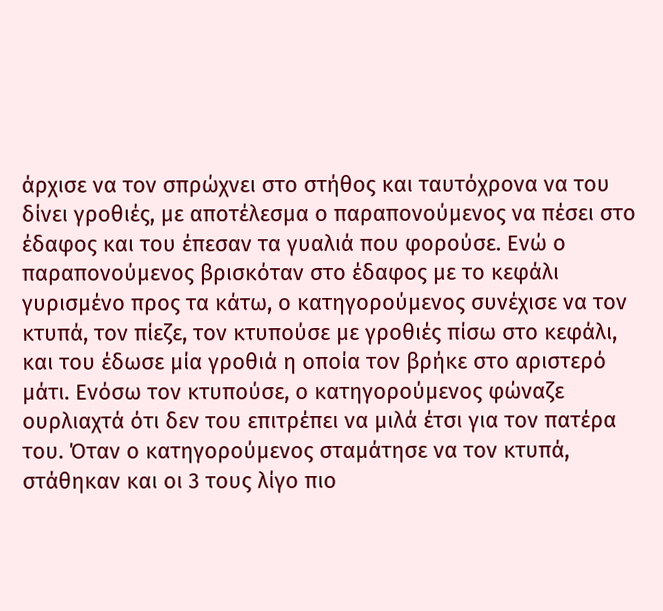άρχισε να τον σπρώχνει στο στήθος και ταυτόχρονα να του δίνει γροθιές, με αποτέλεσμα ο παραπονούμενος να πέσει στο έδαφος και του έπεσαν τα γυαλιά που φορούσε. Ενώ ο παραπονούμενος βρισκόταν στο έδαφος με το κεφάλι γυρισμένο προς τα κάτω, ο κατηγορούμενος συνέχισε να τον κτυπά, τον πίεζε, τον κτυπούσε με γροθιές πίσω στο κεφάλι, και του έδωσε μία γροθιά η οποία τον βρήκε στο αριστερό μάτι. Ενόσω τον κτυπούσε, ο κατηγορούμενος φώναζε ουρλιαχτά ότι δεν του επιτρέπει να μιλά έτσι για τον πατέρα του. Όταν ο κατηγορούμενος σταμάτησε να τον κτυπά, στάθηκαν και οι 3 τους λίγο πιο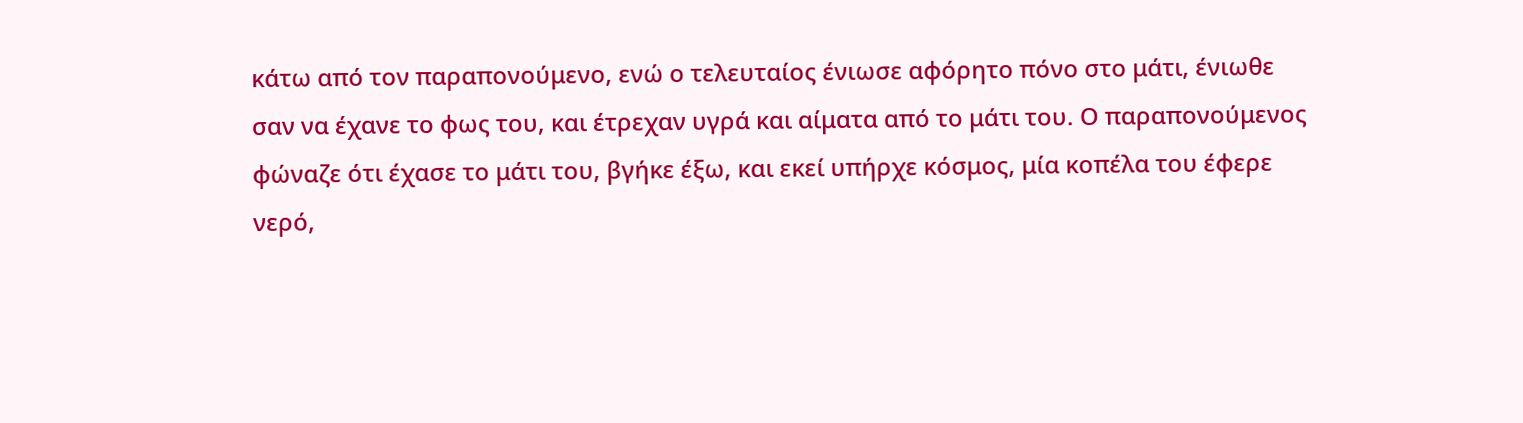κάτω από τον παραπονούμενο, ενώ ο τελευταίος ένιωσε αφόρητο πόνο στο μάτι, ένιωθε σαν να έχανε το φως του, και έτρεχαν υγρά και αίματα από το μάτι του. Ο παραπονούμενος φώναζε ότι έχασε το μάτι του, βγήκε έξω, και εκεί υπήρχε κόσμος, μία κοπέλα του έφερε νερό,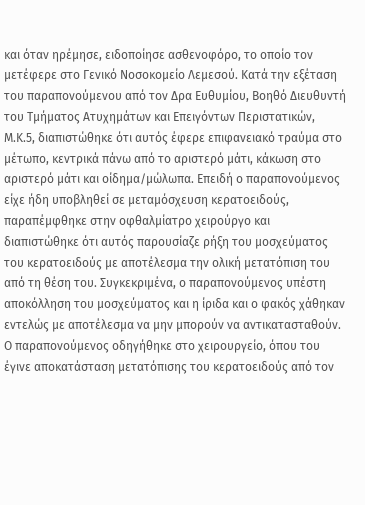και όταν ηρέμησε, ειδοποίησε ασθενοφόρο, το οποίο τον μετέφερε στο Γενικό Νοσοκομείο Λεμεσού. Κατά την εξέταση του παραπονούμενου από τον Δρα Ευθυμίου, Βοηθό Διευθυντή του Τμήματος Ατυχημάτων και Επειγόντων Περιστατικών, Μ.Κ.5, διαπιστώθηκε ότι αυτός έφερε επιφανειακό τραύμα στο μέτωπο, κεντρικά πάνω από το αριστερό μάτι, κάκωση στο αριστερό μάτι και οίδημα/μώλωπα. Επειδή ο παραπονούμενος είχε ήδη υποβληθεί σε μεταμόσχευση κερατοειδούς, παραπέμφθηκε στην οφθαλμίατρο χειρούργο και διαπιστώθηκε ότι αυτός παρουσίαζε ρήξη του μοσχεύματος του κερατοειδούς με αποτέλεσμα την ολική μετατόπιση του από τη θέση του. Συγκεκριμένα, ο παραπονούμενος υπέστη αποκόλληση του μοσχεύματος και η ίριδα και ο φακός χάθηκαν εντελώς με αποτέλεσμα να μην μπορούν να αντικατασταθούν. Ο παραπονούμενος οδηγήθηκε στο χειρουργείο, όπου του έγινε αποκατάσταση μετατόπισης του κερατοειδούς από τον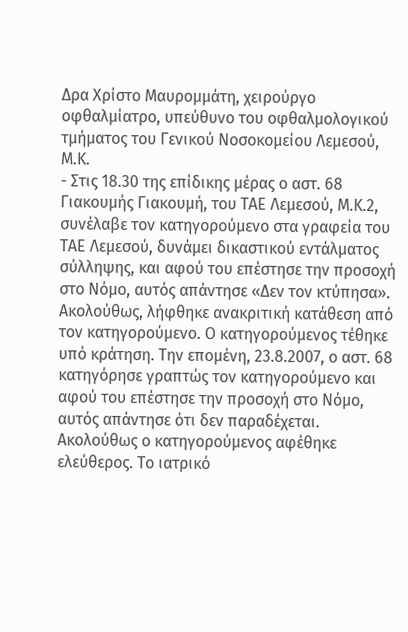Δρα Χρίστο Μαυρομμάτη, χειρούργο οφθαλμίατρο, υπεύθυνο του οφθαλμολογικού τμήματος του Γενικού Νοσοκομείου Λεμεσού, Μ.Κ.
- Στις 18.30 της επίδικης μέρας ο αστ. 68 Γιακουμής Γιακουμή, του ΤΑΕ Λεμεσού, Μ.Κ.2, συνέλαβε τον κατηγορούμενο στα γραφεία του ΤΑΕ Λεμεσού, δυνάμει δικαστικού εντάλματος σύλληψης, και αφού του επέστησε την προσοχή στο Νόμο, αυτός απάντησε «Δεν τον κτύπησα». Ακολούθως, λήφθηκε ανακριτική κατάθεση από τον κατηγορούμενο. Ο κατηγορούμενος τέθηκε υπό κράτηση. Την επομένη, 23.8.2007, ο αστ. 68 κατηγόρησε γραπτώς τον κατηγορούμενο και αφού του επέστησε την προσοχή στο Νόμο, αυτός απάντησε ότι δεν παραδέχεται. Ακολούθως ο κατηγορούμενος αφέθηκε ελεύθερος. Το ιατρικό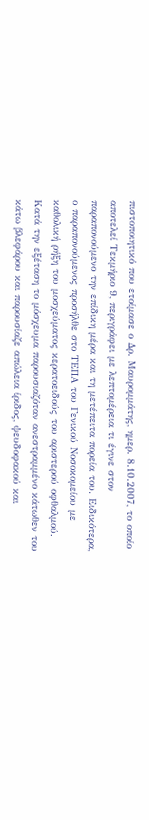πιστοποιητικό που ετοίμασε ο Δρ. Μαυρομμάτης, ημερ. 8.10.2007, το οποίο αποτελεί Τεκμήριο 9, περιγράφει με λεπτομέρεια τι έγινε στον παραπονούμενο την επίδικη μέρα και τη μετέπειτα πορεία του. Ειδικότερα, ο παραπονούμενος προσήλθε στο ΤΕΠΑ του Γενικού Νοσοκομείου με καθολική ρήξη του μοσχεύματος κερατοειδούς του αριστερού οφθαλμού. Κατά την εξέταση το μόσχευμα παρουσιαζόταν ανεστραμμένο κάτωθεν του κάτω βλεφάρου και παρουσίαζε απώλεια ίριδος, ψευδοφακού και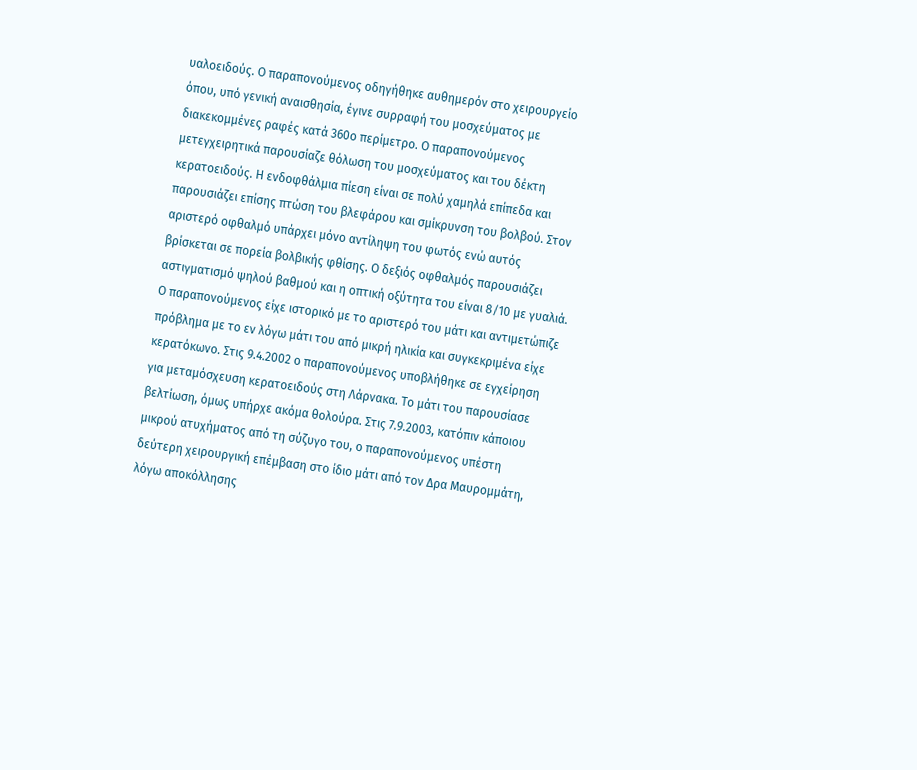υαλοειδούς. Ο παραπονούμενος οδηγήθηκε αυθημερόν στο χειρουργείο όπου, υπό γενική αναισθησία, έγινε συρραφή του μοσχεύματος με διακεκομμένες ραφές κατά 360ο περίμετρο. Ο παραπονούμενος μετεγχειρητικά παρουσίαζε θόλωση του μοσχεύματος και του δέκτη κερατοειδούς. Η ενδοφθάλμια πίεση είναι σε πολύ χαμηλά επίπεδα και παρουσιάζει επίσης πτώση του βλεφάρου και σμίκρυνση του βολβού. Στον αριστερό οφθαλμό υπάρχει μόνο αντίληψη του φωτός ενώ αυτός βρίσκεται σε πορεία βολβικής φθίσης. Ο δεξιός οφθαλμός παρουσιάζει αστιγματισμό ψηλού βαθμού και η οπτική οξύτητα του είναι 8/10 με γυαλιά. Ο παραπονούμενος είχε ιστορικό με το αριστερό του μάτι και αντιμετώπιζε πρόβλημα με το εν λόγω μάτι του από μικρή ηλικία και συγκεκριμένα είχε κερατόκωνο. Στις 9.4.2002 ο παραπονούμενος υποβλήθηκε σε εγχείρηση για μεταμόσχευση κερατοειδούς στη Λάρνακα. Το μάτι του παρουσίασε βελτίωση, όμως υπήρχε ακόμα θολούρα. Στις 7.9.2003, κατόπιν κάποιου μικρού ατυχήματος από τη σύζυγο του, ο παραπονούμενος υπέστη δεύτερη χειρουργική επέμβαση στο ίδιο μάτι από τον Δρα Μαυρομμάτη, λόγω αποκόλλησης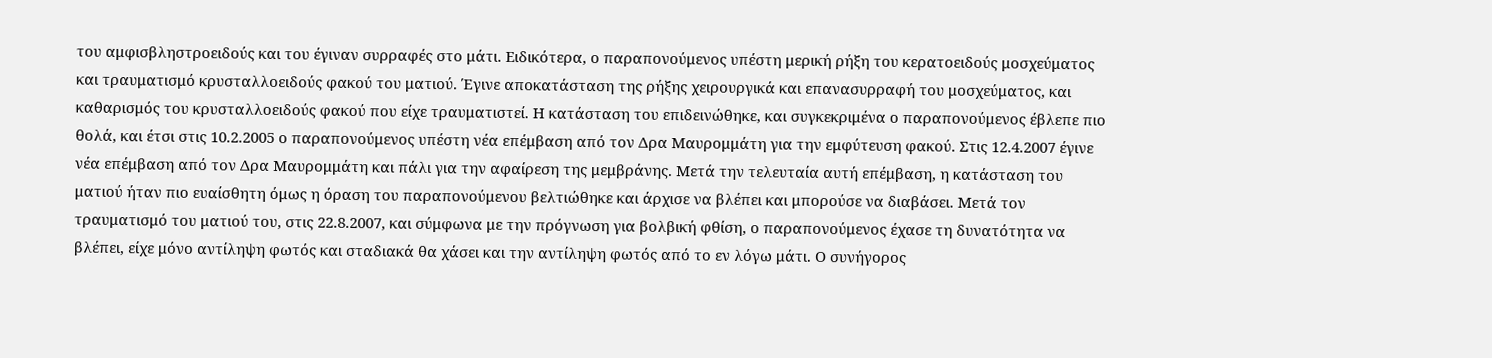του αμφισβληστροειδούς και του έγιναν συρραφές στο μάτι. Ειδικότερα, ο παραπονούμενος υπέστη μερική ρήξη του κερατοειδούς μοσχεύματος και τραυματισμό κρυσταλλοειδούς φακού του ματιού. Έγινε αποκατάσταση της ρήξης χειρουργικά και επανασυρραφή του μοσχεύματος, και καθαρισμός του κρυσταλλοειδούς φακού που είχε τραυματιστεί. Η κατάσταση του επιδεινώθηκε, και συγκεκριμένα ο παραπονούμενος έβλεπε πιο θολά, και έτσι στις 10.2.2005 ο παραπονούμενος υπέστη νέα επέμβαση από τον Δρα Μαυρομμάτη για την εμφύτευση φακού. Στις 12.4.2007 έγινε νέα επέμβαση από τον Δρα Μαυρομμάτη και πάλι για την αφαίρεση της μεμβράνης. Μετά την τελευταία αυτή επέμβαση, η κατάσταση του ματιού ήταν πιο ευαίσθητη όμως η όραση του παραπονούμενου βελτιώθηκε και άρχισε να βλέπει και μπορούσε να διαβάσει. Μετά τον τραυματισμό του ματιού του, στις 22.8.2007, και σύμφωνα με την πρόγνωση για βολβική φθίση, ο παραπονούμενος έχασε τη δυνατότητα να βλέπει, είχε μόνο αντίληψη φωτός και σταδιακά θα χάσει και την αντίληψη φωτός από το εν λόγω μάτι. Ο συνήγορος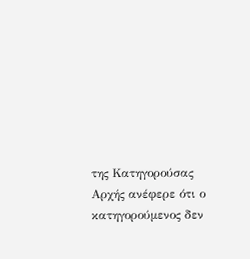της Κατηγορούσας Αρχής ανέφερε ότι ο κατηγορούμενος δεν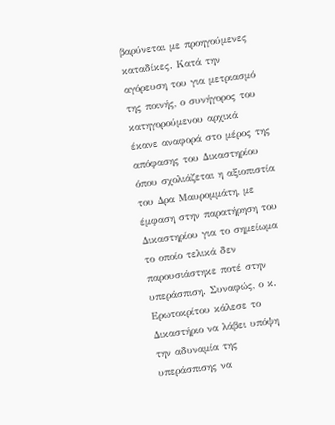βαρύνεται με προηγούμενες καταδίκες. Κατά την αγόρευση του για μετριασμό της ποινής, ο συνήγορος του κατηγορούμενου αρχικά έκανε αναφορά στο μέρος της απόφασης του Δικαστηρίου όπου σχολιάζεται η αξιοπιστία του Δρα Μαυρομμάτη, με έμφαση στην παρατήρηση του Δικαστηρίου για το σημείωμα το οποίο τελικά δεν παρουσιάστηκε ποτέ στην υπεράσπιση. Συναφώς, ο κ. Ερωτοκρίτου κάλεσε το Δικαστήριο να λάβει υπόψη την αδυναμία της υπεράσπισης να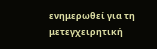ενημερωθεί για τη μετεγχειρητική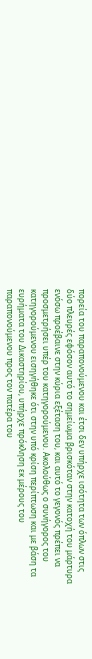πορεία του παραπονούμενου και έτσι δεν υπήρχε ισότητα των όπλων στις δύο πλευρές εφόσον αυτό το σημείωμα βρισκόταν στην κατοχή του μάρτυρα ενόσω προέβαινε στην κύρια εξέταση του, και αυτό το γεγονός πρέπει να προσμετρήσει υπέρ του κατηγορούμενου. Ακολούθως ο συνήγορος του κατηγορούμενου εισηγήθηκε ότι στην υπό κρίση περίπτωση και με βάση τα ευρήματα του Δικαστηρίου, υπήρχε πρόκληση εκ μέρους του παραπονούμενου προς τον πατέρα του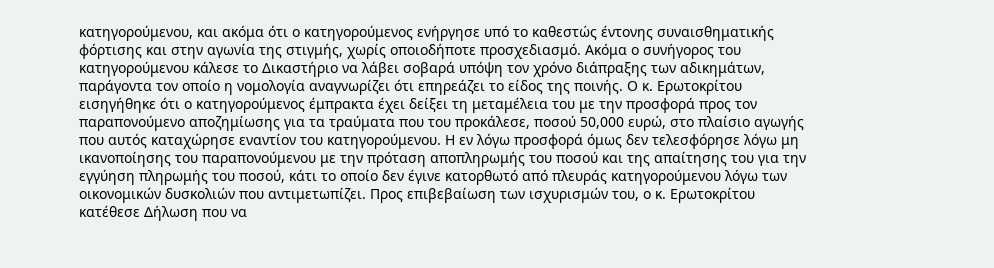κατηγορούμενου, και ακόμα ότι ο κατηγορούμενος ενήργησε υπό το καθεστώς έντονης συναισθηματικής φόρτισης και στην αγωνία της στιγμής, χωρίς οποιοδήποτε προσχεδιασμό. Ακόμα ο συνήγορος του κατηγορούμενου κάλεσε το Δικαστήριο να λάβει σοβαρά υπόψη τον χρόνο διάπραξης των αδικημάτων, παράγοντα τον οποίο η νομολογία αναγνωρίζει ότι επηρεάζει το είδος της ποινής. Ο κ. Ερωτοκρίτου εισηγήθηκε ότι ο κατηγορούμενος έμπρακτα έχει δείξει τη μεταμέλεια του με την προσφορά προς τον παραπονούμενο αποζημίωσης για τα τραύματα που του προκάλεσε, ποσού 50,000 ευρώ, στο πλαίσιο αγωγής που αυτός καταχώρησε εναντίον του κατηγορούμενου. Η εν λόγω προσφορά όμως δεν τελεσφόρησε λόγω μη ικανοποίησης του παραπονούμενου με την πρόταση αποπληρωμής του ποσού και της απαίτησης του για την εγγύηση πληρωμής του ποσού, κάτι το οποίο δεν έγινε κατορθωτό από πλευράς κατηγορούμενου λόγω των οικονομικών δυσκολιών που αντιμετωπίζει. Προς επιβεβαίωση των ισχυρισμών του, ο κ. Ερωτοκρίτου κατέθεσε Δήλωση που να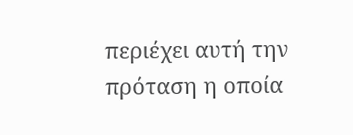περιέχει αυτή την πρόταση η οποία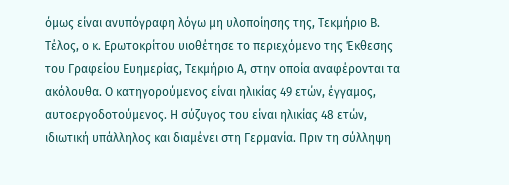όμως είναι ανυπόγραφη λόγω μη υλοποίησης της, Τεκμήριο Β. Τέλος, ο κ. Ερωτοκρίτου υιοθέτησε το περιεχόμενο της Έκθεσης του Γραφείου Ευημερίας, Τεκμήριο Α, στην οποία αναφέρονται τα ακόλουθα. Ο κατηγορούμενος είναι ηλικίας 49 ετών, έγγαμος, αυτοεργοδοτούμενος. Η σύζυγος του είναι ηλικίας 48 ετών, ιδιωτική υπάλληλος και διαμένει στη Γερμανία. Πριν τη σύλληψη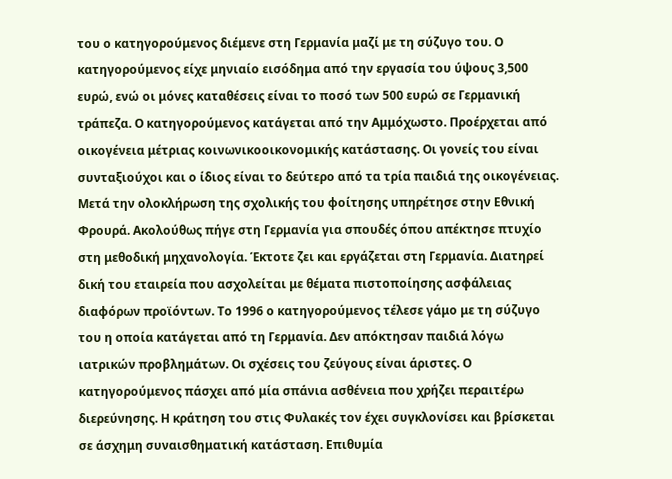του ο κατηγορούμενος διέμενε στη Γερμανία μαζί με τη σύζυγο του. Ο κατηγορούμενος είχε μηνιαίο εισόδημα από την εργασία του ύψους 3,500 ευρώ, ενώ οι μόνες καταθέσεις είναι το ποσό των 500 ευρώ σε Γερμανική τράπεζα. Ο κατηγορούμενος κατάγεται από την Αμμόχωστο. Προέρχεται από οικογένεια μέτριας κοινωνικοοικονομικής κατάστασης. Οι γονείς του είναι συνταξιούχοι και ο ίδιος είναι το δεύτερο από τα τρία παιδιά της οικογένειας. Μετά την ολοκλήρωση της σχολικής του φοίτησης υπηρέτησε στην Εθνική Φρουρά. Ακολούθως πήγε στη Γερμανία για σπουδές όπου απέκτησε πτυχίο στη μεθοδική μηχανολογία. Έκτοτε ζει και εργάζεται στη Γερμανία. Διατηρεί δική του εταιρεία που ασχολείται με θέματα πιστοποίησης ασφάλειας διαφόρων προϊόντων. Το 1996 ο κατηγορούμενος τέλεσε γάμο με τη σύζυγο του η οποία κατάγεται από τη Γερμανία. Δεν απόκτησαν παιδιά λόγω ιατρικών προβλημάτων. Οι σχέσεις του ζεύγους είναι άριστες. Ο κατηγορούμενος πάσχει από μία σπάνια ασθένεια που χρήζει περαιτέρω διερεύνησης. Η κράτηση του στις Φυλακές τον έχει συγκλονίσει και βρίσκεται σε άσχημη συναισθηματική κατάσταση. Επιθυμία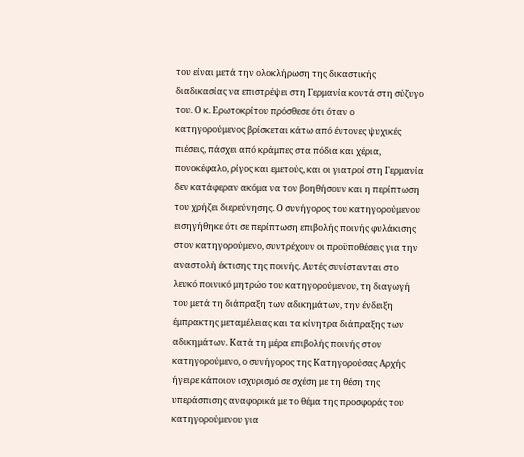του είναι μετά την ολοκλήρωση της δικαστικής διαδικασίας να επιστρέψει στη Γερμανία κοντά στη σύζυγο του. Ο κ. Ερωτοκρίτου πρόσθεσε ότι όταν ο κατηγορούμενος βρίσκεται κάτω από έντονες ψυχικές πιέσεις, πάσχει από κράμπες στα πόδια και χέρια, πονοκέφαλο, ρίγος και εμετούς, και οι γιατροί στη Γερμανία δεν κατάφεραν ακόμα να τον βοηθήσουν και η περίπτωση του χρήζει διερεύνησης. Ο συνήγορος του κατηγορούμενου εισηγήθηκε ότι σε περίπτωση επιβολής ποινής φυλάκισης στον κατηγορούμενο, συντρέχουν οι προϋποθέσεις για την αναστολή έκτισης της ποινής. Αυτές συνίστανται στο λευκό ποινικό μητρώο του κατηγορούμενου, τη διαγωγή του μετά τη διάπραξη των αδικημάτων, την ένδειξη έμπρακτης μεταμέλειας και τα κίνητρα διάπραξης των αδικημάτων. Κατά τη μέρα επιβολής ποινής στον κατηγορούμενο, ο συνήγορος της Κατηγορούσας Αρχής ήγειρε κάποιον ισχυρισμό σε σχέση με τη θέση της υπεράσπισης αναφορικά με το θέμα της προσφοράς του κατηγορούμενου για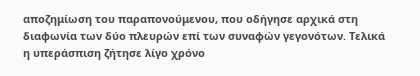αποζημίωση του παραπονούμενου, που οδήγησε αρχικά στη διαφωνία των δύο πλευρών επί των συναφών γεγονότων. Τελικά η υπεράσπιση ζήτησε λίγο χρόνο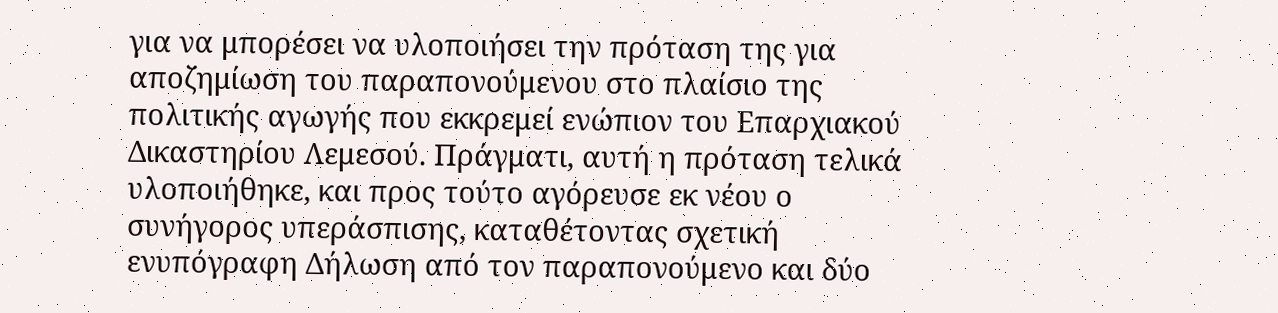για να μπορέσει να υλοποιήσει την πρόταση της για αποζημίωση του παραπονούμενου στο πλαίσιο της πολιτικής αγωγής που εκκρεμεί ενώπιον του Επαρχιακού Δικαστηρίου Λεμεσού. Πράγματι, αυτή η πρόταση τελικά υλοποιήθηκε, και προς τούτο αγόρευσε εκ νέου ο συνήγορος υπεράσπισης, καταθέτοντας σχετική ενυπόγραφη Δήλωση από τον παραπονούμενο και δύο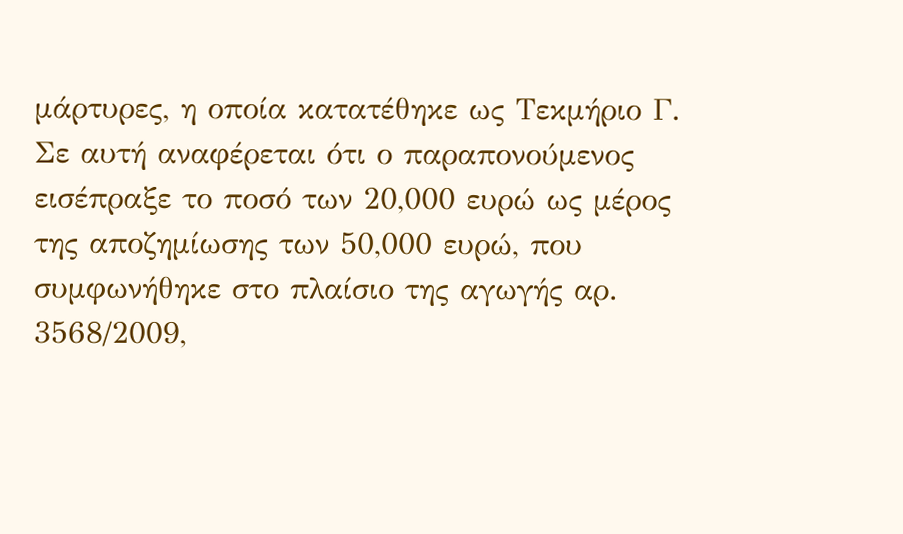μάρτυρες, η οποία κατατέθηκε ως Τεκμήριο Γ. Σε αυτή αναφέρεται ότι ο παραπονούμενος εισέπραξε το ποσό των 20,000 ευρώ ως μέρος της αποζημίωσης των 50,000 ευρώ, που συμφωνήθηκε στο πλαίσιο της αγωγής αρ. 3568/2009,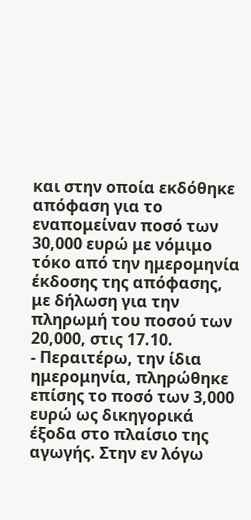και στην οποία εκδόθηκε απόφαση για το εναπομείναν ποσό των 30,000 ευρώ με νόμιμο τόκο από την ημερομηνία έκδοσης της απόφασης, με δήλωση για την πληρωμή του ποσού των 20,000, στις 17.10.
- Περαιτέρω, την ίδια ημερομηνία, πληρώθηκε επίσης το ποσό των 3,000 ευρώ ως δικηγορικά έξοδα στο πλαίσιο της αγωγής. Στην εν λόγω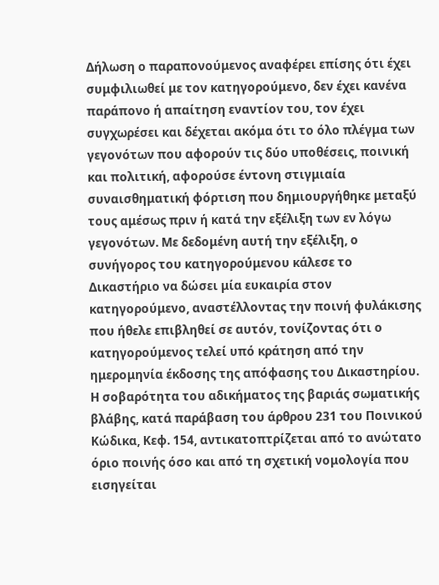Δήλωση ο παραπονούμενος αναφέρει επίσης ότι έχει συμφιλιωθεί με τον κατηγορούμενο, δεν έχει κανένα παράπονο ή απαίτηση εναντίον του, τον έχει συγχωρέσει και δέχεται ακόμα ότι το όλο πλέγμα των γεγονότων που αφορούν τις δύο υποθέσεις, ποινική και πολιτική, αφορούσε έντονη στιγμιαία συναισθηματική φόρτιση που δημιουργήθηκε μεταξύ τους αμέσως πριν ή κατά την εξέλιξη των εν λόγω γεγονότων. Με δεδομένη αυτή την εξέλιξη, ο συνήγορος του κατηγορούμενου κάλεσε το Δικαστήριο να δώσει μία ευκαιρία στον κατηγορούμενο, αναστέλλοντας την ποινή φυλάκισης που ήθελε επιβληθεί σε αυτόν, τονίζοντας ότι ο κατηγορούμενος τελεί υπό κράτηση από την ημερομηνία έκδοσης της απόφασης του Δικαστηρίου. Η σοβαρότητα του αδικήματος της βαριάς σωματικής βλάβης, κατά παράβαση του άρθρου 231 του Ποινικού Κώδικα, Κεφ. 154, αντικατοπτρίζεται από το ανώτατο όριο ποινής όσο και από τη σχετική νομολογία που εισηγείται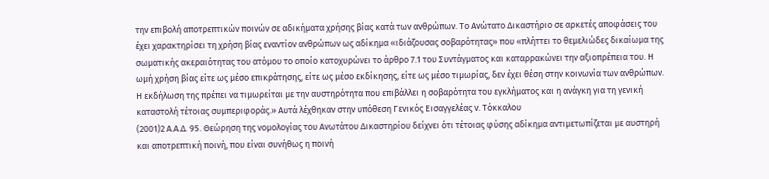την επιβολή αποτρεπτικών ποινών σε αδικήματα χρήσης βίας κατά των ανθρώπων. Το Ανώτατο Δικαστήριο σε αρκετές αποφάσεις του έχει χαρακτηρίσει τη χρήση βίας εναντίον ανθρώπων ως αδίκημα «ιδιάζουσας σοβαρότητας» που «πλήττει το θεμελιώδες δικαίωμα της σωματικής ακεραιότητας του ατόμου το οποίο κατοχυρώνει το άρθρο 7.1 του Συντάγματος και καταρρακώνει την αξιοπρέπεια του. Η ωμή χρήση βίας είτε ως μέσο επικράτησης, είτε ως μέσο εκδίκησης, είτε ως μέσο τιμωρίας, δεν έχει θέση στην κοινωνία των ανθρώπων. Η εκδήλωση της πρέπει να τιμωρείται με την αυστηρότητα που επιβάλλει η σοβαρότητα του εγκλήματος και η ανάγκη για τη γενική καταστολή τέτοιας συμπεριφοράς.» Αυτά λέχθηκαν στην υπόθεση Γενικός Εισαγγελέας v. Τόκκαλου
(2001)2 Α.Α.Δ. 95. Θεώρηση της νομολογίας του Ανωτάτου Δικαστηρίου δείχνει ότι τέτοιας φύσης αδίκημα αντιμετωπίζεται με αυστηρή και αποτρεπτική ποινή, που είναι συνήθως η ποινή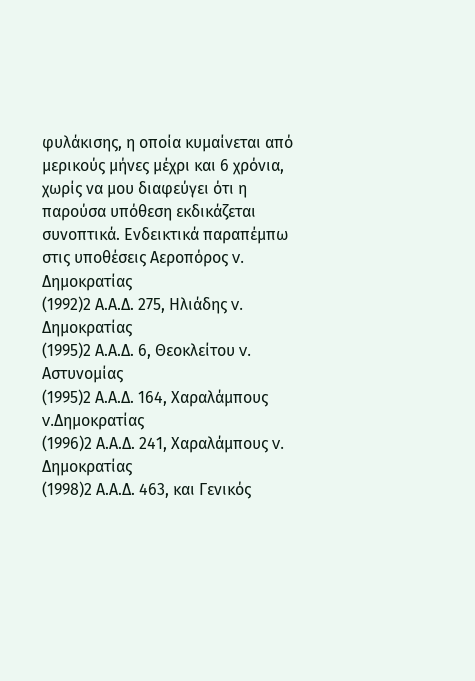φυλάκισης, η οποία κυμαίνεται από μερικούς μήνες μέχρι και 6 χρόνια, χωρίς να μου διαφεύγει ότι η παρούσα υπόθεση εκδικάζεται συνοπτικά. Ενδεικτικά παραπέμπω στις υποθέσεις Αεροπόρος v. Δημοκρατίας
(1992)2 Α.Α.Δ. 275, Ηλιάδης v. Δημοκρατίας
(1995)2 Α.Α.Δ. 6, Θεοκλείτου v. Αστυνομίας
(1995)2 Α.Α.Δ. 164, Χαραλάμπους v.Δημοκρατίας
(1996)2 Α.Α.Δ. 241, Χαραλάμπους v. Δημοκρατίας
(1998)2 Α.Α.Δ. 463, και Γενικός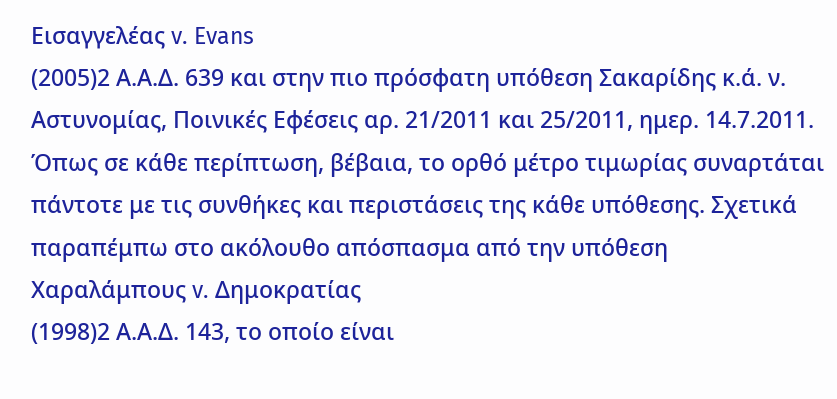Εισαγγελέας v. Evans
(2005)2 Α.Α.Δ. 639 και στην πιο πρόσφατη υπόθεση Σακαρίδης κ.ά. ν. Αστυνομίας, Ποινικές Εφέσεις αρ. 21/2011 και 25/2011, ημερ. 14.7.2011. Όπως σε κάθε περίπτωση, βέβαια, το ορθό μέτρο τιμωρίας συναρτάται πάντοτε με τις συνθήκες και περιστάσεις της κάθε υπόθεσης. Σχετικά παραπέμπω στο ακόλουθο απόσπασμα από την υπόθεση Χαραλάμπους v. Δημοκρατίας
(1998)2 Α.Α.Δ. 143, το οποίο είναι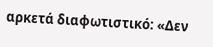αρκετά διαφωτιστικό: «Δεν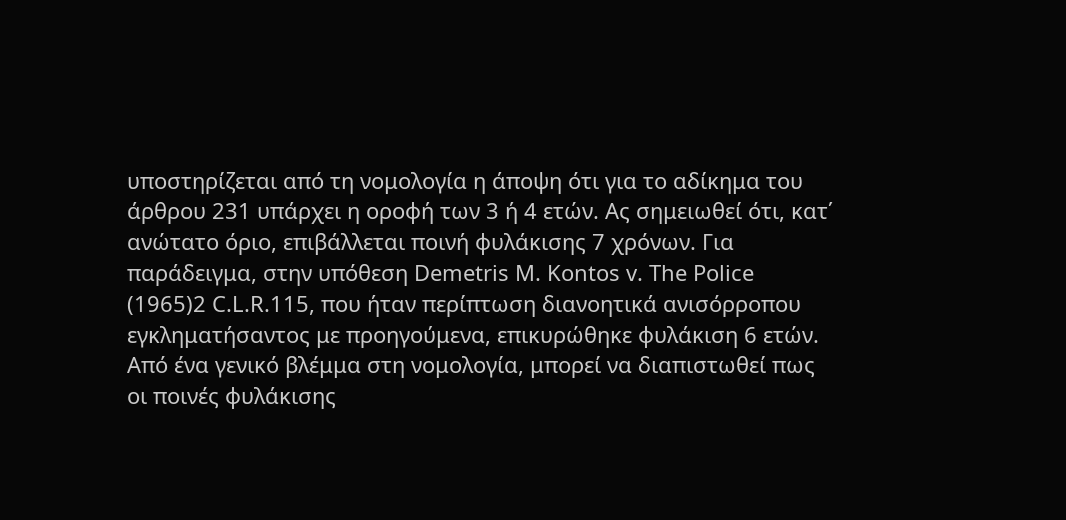υποστηρίζεται από τη νομολογία η άποψη ότι για το αδίκημα του άρθρου 231 υπάρχει η οροφή των 3 ή 4 ετών. Ας σημειωθεί ότι, κατ΄ ανώτατο όριο, επιβάλλεται ποινή φυλάκισης 7 χρόνων. Για παράδειγμα, στην υπόθεση Demetris M. Kontos v. The Police
(1965)2 C.L.R.115, που ήταν περίπτωση διανοητικά ανισόρροπου εγκληματήσαντος με προηγούμενα, επικυρώθηκε φυλάκιση 6 ετών. Από ένα γενικό βλέμμα στη νομολογία, μπορεί να διαπιστωθεί πως οι ποινές φυλάκισης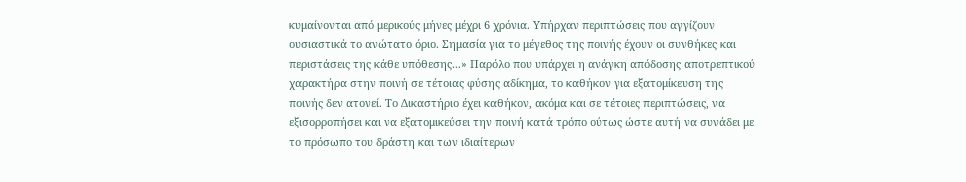κυμαίνονται από μερικούς μήνες μέχρι 6 χρόνια. Υπήρχαν περιπτώσεις που αγγίζουν ουσιαστικά το ανώτατο όριο. Σημασία για το μέγεθος της ποινής έχουν οι συνθήκες και περιστάσεις της κάθε υπόθεσης...» Παρόλο που υπάρχει η ανάγκη απόδοσης αποτρεπτικού χαρακτήρα στην ποινή σε τέτοιας φύσης αδίκημα, το καθήκον για εξατομίκευση της ποινής δεν ατονεί. Το Δικαστήριο έχει καθήκον, ακόμα και σε τέτοιες περιπτώσεις, να εξισορροπήσει και να εξατομικεύσει την ποινή κατά τρόπο ούτως ώστε αυτή να συνάδει με το πρόσωπο του δράστη και των ιδιαίτερων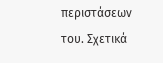περιστάσεων του. Σχετικά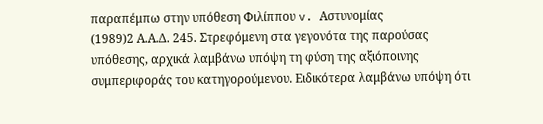παραπέμπω στην υπόθεση Φιλίππου v. Αστυνομίας
(1989)2 Α.Α.Δ. 245. Στρεφόμενη στα γεγονότα της παρούσας υπόθεσης, αρχικά λαμβάνω υπόψη τη φύση της αξιόποινης συμπεριφοράς του κατηγορούμενου. Ειδικότερα λαμβάνω υπόψη ότι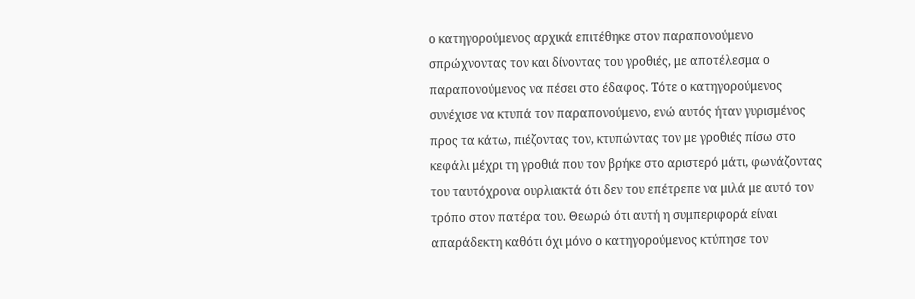ο κατηγορούμενος αρχικά επιτέθηκε στον παραπονούμενο σπρώχνοντας τον και δίνοντας του γροθιές, με αποτέλεσμα ο παραπονούμενος να πέσει στο έδαφος. Τότε ο κατηγορούμενος συνέχισε να κτυπά τον παραπονούμενο, ενώ αυτός ήταν γυρισμένος προς τα κάτω, πιέζοντας τον, κτυπώντας τον με γροθιές πίσω στο κεφάλι μέχρι τη γροθιά που τον βρήκε στο αριστερό μάτι, φωνάζοντας του ταυτόχρονα ουρλιακτά ότι δεν του επέτρεπε να μιλά με αυτό τον τρόπο στον πατέρα του. Θεωρώ ότι αυτή η συμπεριφορά είναι απαράδεκτη καθότι όχι μόνο ο κατηγορούμενος κτύπησε τον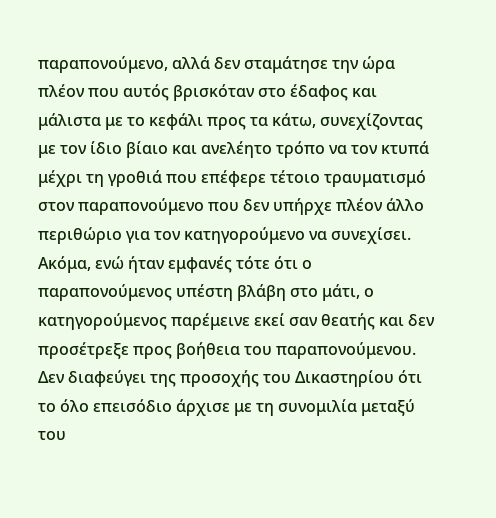παραπονούμενο, αλλά δεν σταμάτησε την ώρα πλέον που αυτός βρισκόταν στο έδαφος και μάλιστα με το κεφάλι προς τα κάτω, συνεχίζοντας με τον ίδιο βίαιο και ανελέητο τρόπο να τον κτυπά μέχρι τη γροθιά που επέφερε τέτοιο τραυματισμό στον παραπονούμενο που δεν υπήρχε πλέον άλλο περιθώριο για τον κατηγορούμενο να συνεχίσει. Ακόμα, ενώ ήταν εμφανές τότε ότι ο παραπονούμενος υπέστη βλάβη στο μάτι, ο κατηγορούμενος παρέμεινε εκεί σαν θεατής και δεν προσέτρεξε προς βοήθεια του παραπονούμενου. Δεν διαφεύγει της προσοχής του Δικαστηρίου ότι το όλο επεισόδιο άρχισε με τη συνομιλία μεταξύ του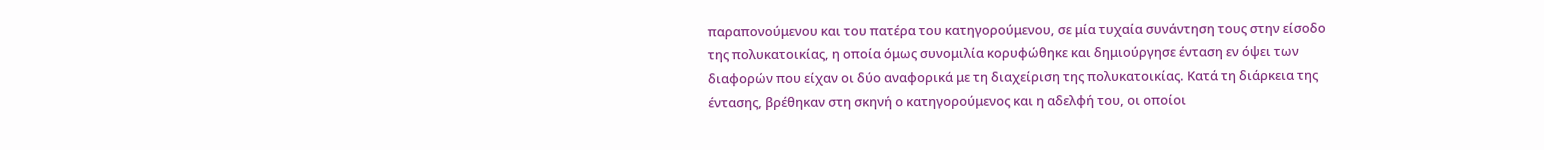παραπονούμενου και του πατέρα του κατηγορούμενου, σε μία τυχαία συνάντηση τους στην είσοδο της πολυκατοικίας, η οποία όμως συνομιλία κορυφώθηκε και δημιούργησε ένταση εν όψει των διαφορών που είχαν οι δύο αναφορικά με τη διαχείριση της πολυκατοικίας. Κατά τη διάρκεια της έντασης, βρέθηκαν στη σκηνή ο κατηγορούμενος και η αδελφή του, οι οποίοι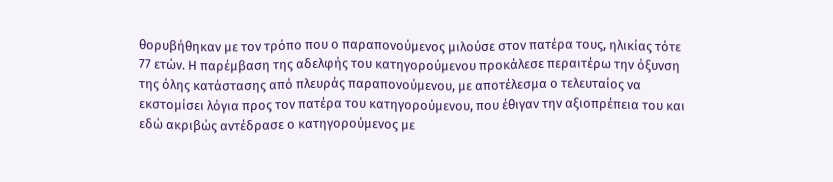θορυβήθηκαν με τον τρόπο που ο παραπονούμενος μιλούσε στον πατέρα τους, ηλικίας τότε 77 ετών. Η παρέμβαση της αδελφής του κατηγορούμενου προκάλεσε περαιτέρω την όξυνση της όλης κατάστασης από πλευράς παραπονούμενου, με αποτέλεσμα ο τελευταίος να εκστομίσει λόγια προς τον πατέρα του κατηγορούμενου, που έθιγαν την αξιοπρέπεια του και εδώ ακριβώς αντέδρασε ο κατηγορούμενος με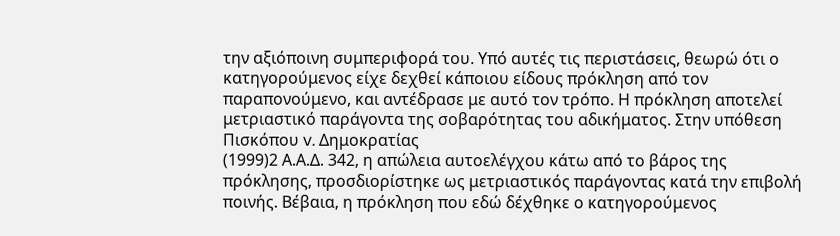την αξιόποινη συμπεριφορά του. Υπό αυτές τις περιστάσεις, θεωρώ ότι ο κατηγορούμενος είχε δεχθεί κάποιου είδους πρόκληση από τον παραπονούμενο, και αντέδρασε με αυτό τον τρόπο. Η πρόκληση αποτελεί μετριαστικό παράγοντα της σοβαρότητας του αδικήματος. Στην υπόθεση Πισκόπου v. Δημοκρατίας
(1999)2 Α.Α.Δ. 342, η απώλεια αυτοελέγχου κάτω από το βάρος της πρόκλησης, προσδιορίστηκε ως μετριαστικός παράγοντας κατά την επιβολή ποινής. Βέβαια, η πρόκληση που εδώ δέχθηκε ο κατηγορούμενος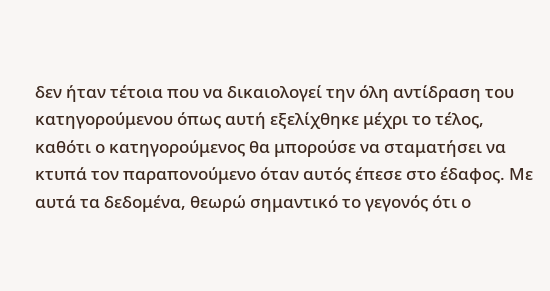δεν ήταν τέτοια που να δικαιολογεί την όλη αντίδραση του κατηγορούμενου όπως αυτή εξελίχθηκε μέχρι το τέλος, καθότι ο κατηγορούμενος θα μπορούσε να σταματήσει να κτυπά τον παραπονούμενο όταν αυτός έπεσε στο έδαφος. Με αυτά τα δεδομένα, θεωρώ σημαντικό το γεγονός ότι ο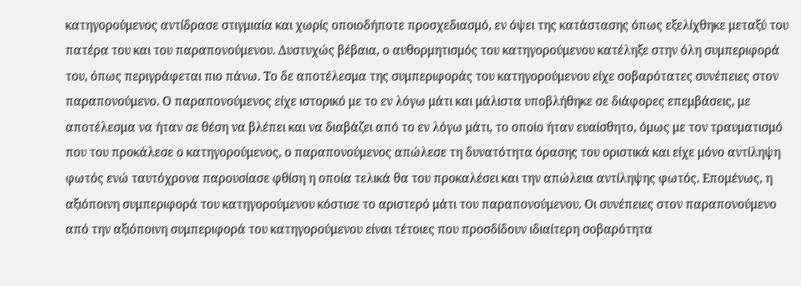κατηγορούμενος αντίδρασε στιγμιαία και χωρίς οποιοδήποτε προσχεδιασμό, εν όψει της κατάστασης όπως εξελίχθηκε μεταξύ του πατέρα του και του παραπονούμενου. Δυστυχώς βέβαια, ο αυθορμητισμός του κατηγορούμενου κατέληξε στην όλη συμπεριφορά του, όπως περιγράφεται πιο πάνω. Το δε αποτέλεσμα της συμπεριφοράς του κατηγορούμενου είχε σοβαρότατες συνέπειες στον παραπονούμενο. Ο παραπονούμενος είχε ιστορικό με το εν λόγω μάτι και μάλιστα υποβλήθηκε σε διάφορες επεμβάσεις, με αποτέλεσμα να ήταν σε θέση να βλέπει και να διαβάζει από το εν λόγω μάτι, το οποίο ήταν ευαίσθητο, όμως με τον τραυματισμό που του προκάλεσε ο κατηγορούμενος, ο παραπονούμενος απώλεσε τη δυνατότητα όρασης του οριστικά και είχε μόνο αντίληψη φωτός ενώ ταυτόχρονα παρουσίασε φθίση η οποία τελικά θα του προκαλέσει και την απώλεια αντίληψης φωτός. Επομένως, η αξιόποινη συμπεριφορά του κατηγορούμενου κόστισε το αριστερό μάτι του παραπονούμενου. Οι συνέπειες στον παραπονούμενο από την αξιόποινη συμπεριφορά του κατηγορούμενου είναι τέτοιες που προσδίδουν ιδιαίτερη σοβαρότητα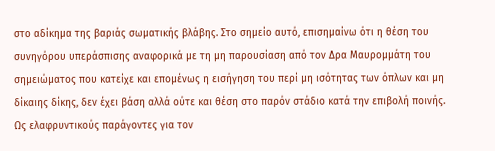στο αδίκημα της βαριάς σωματικής βλάβης. Στο σημείο αυτό, επισημαίνω ότι η θέση του συνηγόρου υπεράσπισης αναφορικά με τη μη παρουσίαση από τον Δρα Μαυρομμάτη του σημειώματος που κατείχε και επομένως η εισήγηση του περί μη ισότητας των όπλων και μη δίκαιης δίκης, δεν έχει βάση αλλά ούτε και θέση στο παρόν στάδιο κατά την επιβολή ποινής. Ως ελαφρυντικούς παράγοντες για τον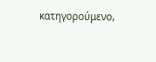κατηγορούμενο,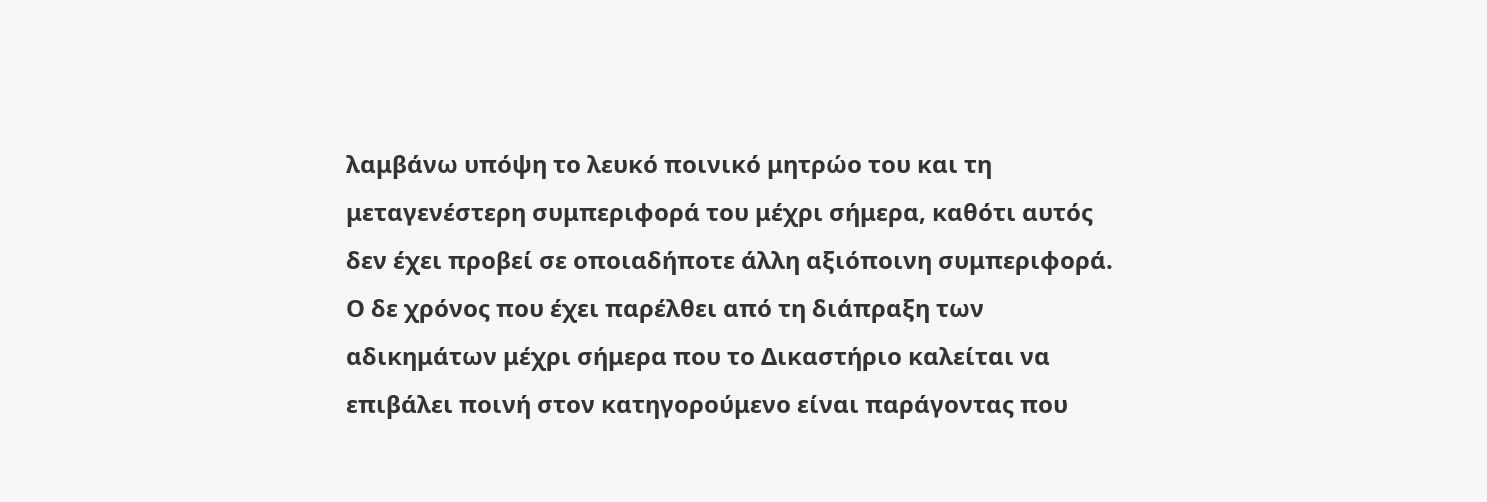λαμβάνω υπόψη το λευκό ποινικό μητρώο του και τη μεταγενέστερη συμπεριφορά του μέχρι σήμερα, καθότι αυτός δεν έχει προβεί σε οποιαδήποτε άλλη αξιόποινη συμπεριφορά. Ο δε χρόνος που έχει παρέλθει από τη διάπραξη των αδικημάτων μέχρι σήμερα που το Δικαστήριο καλείται να επιβάλει ποινή στον κατηγορούμενο είναι παράγοντας που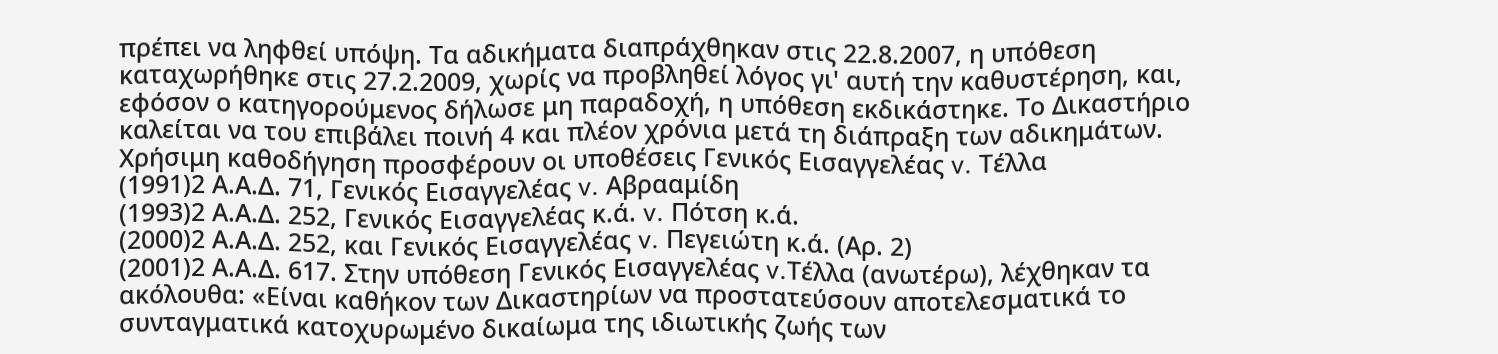πρέπει να ληφθεί υπόψη. Τα αδικήματα διαπράχθηκαν στις 22.8.2007, η υπόθεση καταχωρήθηκε στις 27.2.2009, χωρίς να προβληθεί λόγος γι' αυτή την καθυστέρηση, και, εφόσον ο κατηγορούμενος δήλωσε μη παραδοχή, η υπόθεση εκδικάστηκε. Το Δικαστήριο καλείται να του επιβάλει ποινή 4 και πλέον χρόνια μετά τη διάπραξη των αδικημάτων. Χρήσιμη καθοδήγηση προσφέρουν οι υποθέσεις Γενικός Εισαγγελέας v. Τέλλα
(1991)2 Α.Α.Δ. 71, Γενικός Εισαγγελέας v. Αβρααμίδη
(1993)2 Α.Α.Δ. 252, Γενικός Εισαγγελέας κ.ά. v. Πότση κ.ά.
(2000)2 Α.Α.Δ. 252, και Γενικός Εισαγγελέας v. Πεγειώτη κ.ά. (Αρ. 2)
(2001)2 Α.Α.Δ. 617. Στην υπόθεση Γενικός Εισαγγελέας v.Τέλλα (ανωτέρω), λέχθηκαν τα ακόλουθα: «Είναι καθήκον των Δικαστηρίων να προστατεύσουν αποτελεσματικά το συνταγματικά κατοχυρωμένο δικαίωμα της ιδιωτικής ζωής των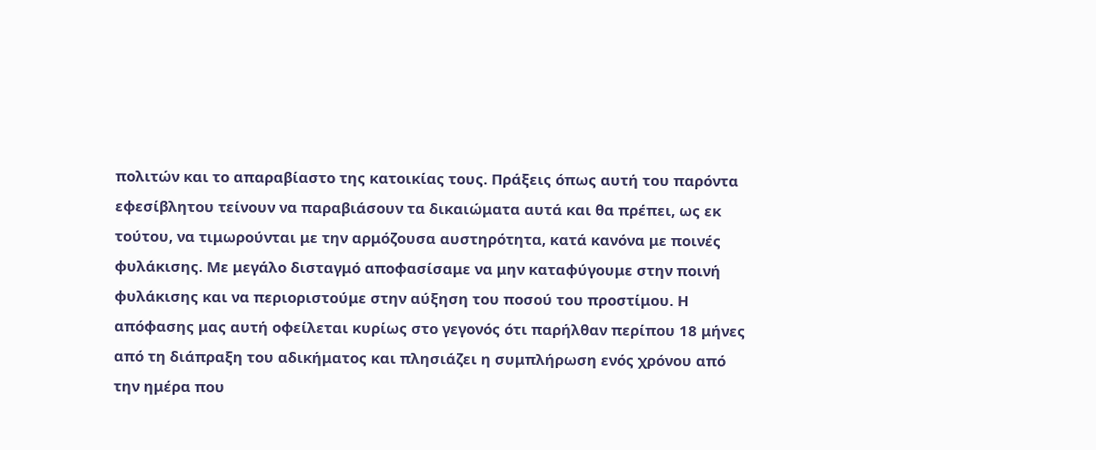πολιτών και το απαραβίαστο της κατοικίας τους. Πράξεις όπως αυτή του παρόντα εφεσίβλητου τείνουν να παραβιάσουν τα δικαιώματα αυτά και θα πρέπει, ως εκ τούτου, να τιμωρούνται με την αρμόζουσα αυστηρότητα, κατά κανόνα με ποινές φυλάκισης. Με μεγάλο δισταγμό αποφασίσαμε να μην καταφύγουμε στην ποινή φυλάκισης και να περιοριστούμε στην αύξηση του ποσού του προστίμου. Η απόφασης μας αυτή οφείλεται κυρίως στο γεγονός ότι παρήλθαν περίπου 18 μήνες από τη διάπραξη του αδικήματος και πλησιάζει η συμπλήρωση ενός χρόνου από την ημέρα που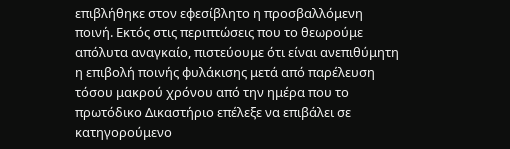επιβλήθηκε στον εφεσίβλητο η προσβαλλόμενη ποινή. Εκτός στις περιπτώσεις που το θεωρούμε απόλυτα αναγκαίο, πιστεύουμε ότι είναι ανεπιθύμητη η επιβολή ποινής φυλάκισης μετά από παρέλευση τόσου μακρού χρόνου από την ημέρα που το πρωτόδικο Δικαστήριο επέλεξε να επιβάλει σε κατηγορούμενο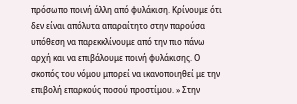πρόσωπο ποινή άλλη από φυλάκιση. Κρίνουμε ότι δεν είναι απόλυτα απαραίτητο στην παρούσα υπόθεση να παρεκκλίνουμε από την πιο πάνω αρχή και να επιβάλουμε ποινή φυλάκισης. Ο σκοπός του νόμου μπορεί να ικανοποιηθεί με την επιβολή επαρκούς ποσού προστίμου. » Στην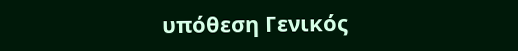υπόθεση Γενικός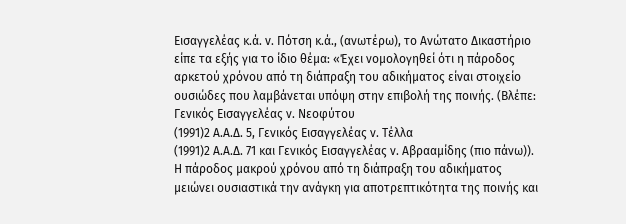Εισαγγελέας κ.ά. v. Πότση κ.ά., (ανωτέρω), το Ανώτατο Δικαστήριο είπε τα εξής για το ίδιο θέμα: «Έχει νομολογηθεί ότι η πάροδος αρκετού χρόνου από τη διάπραξη του αδικήματος είναι στοιχείο ουσιώδες που λαμβάνεται υπόψη στην επιβολή της ποινής. (Βλέπε: Γενικός Εισαγγελέας ν. Νεοφύτου
(1991)2 Α.Α.Δ. 5, Γενικός Εισαγγελέας ν. Τέλλα
(1991)2 Α.Α.Δ. 71 και Γενικός Εισαγγελέας ν. Αβρααμίδης (πιο πάνω)). Η πάροδος μακρού χρόνου από τη διάπραξη του αδικήματος μειώνει ουσιαστικά την ανάγκη για αποτρεπτικότητα της ποινής και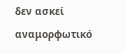δεν ασκεί αναμορφωτικό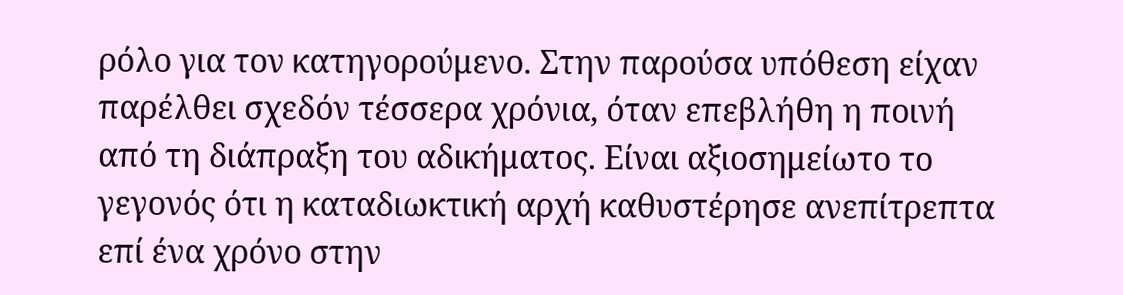ρόλο για τον κατηγορούμενο. Στην παρούσα υπόθεση είχαν παρέλθει σχεδόν τέσσερα χρόνια, όταν επεβλήθη η ποινή από τη διάπραξη του αδικήματος. Είναι αξιοσημείωτο το γεγονός ότι η καταδιωκτική αρχή καθυστέρησε ανεπίτρεπτα επί ένα χρόνο στην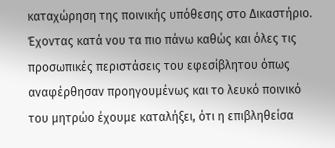καταχώρηση της ποινικής υπόθεσης στο Δικαστήριο. Έχοντας κατά νου τα πιο πάνω καθώς και όλες τις προσωπικές περιστάσεις του εφεσίβλητου όπως αναφέρθησαν προηγουμένως και το λευκό ποινικό του μητρώο έχουμε καταλήξει, ότι η επιβληθείσα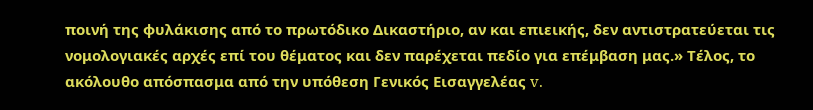ποινή της φυλάκισης από το πρωτόδικο Δικαστήριο, αν και επιεικής, δεν αντιστρατεύεται τις νομολογιακές αρχές επί του θέματος και δεν παρέχεται πεδίο για επέμβαση μας.» Τέλος, το ακόλουθο απόσπασμα από την υπόθεση Γενικός Εισαγγελέας v.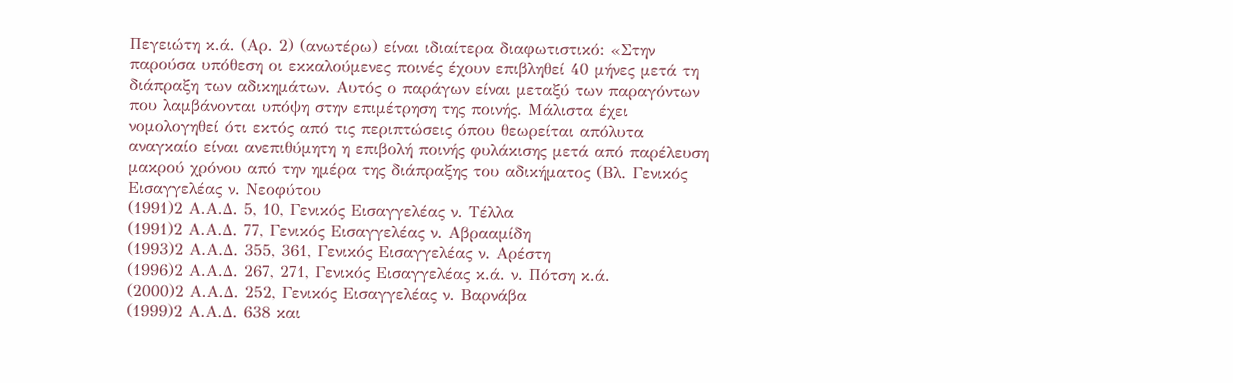Πεγειώτη κ.ά. (Αρ. 2) (ανωτέρω) είναι ιδιαίτερα διαφωτιστικό: «Στην παρούσα υπόθεση οι εκκαλούμενες ποινές έχουν επιβληθεί 40 μήνες μετά τη διάπραξη των αδικημάτων. Αυτός ο παράγων είναι μεταξύ των παραγόντων που λαμβάνονται υπόψη στην επιμέτρηση της ποινής. Μάλιστα έχει νομολογηθεί ότι εκτός από τις περιπτώσεις όπου θεωρείται απόλυτα αναγκαίο είναι ανεπιθύμητη η επιβολή ποινής φυλάκισης μετά από παρέλευση μακρού χρόνου από την ημέρα της διάπραξης του αδικήματος (Βλ. Γενικός Εισαγγελέας ν. Νεοφύτου
(1991)2 Α.Α.Δ. 5, 10, Γενικός Εισαγγελέας ν. Τέλλα
(1991)2 Α.Α.Δ. 77, Γενικός Εισαγγελέας ν. Αβρααμίδη
(1993)2 Α.Α.Δ. 355, 361, Γενικός Εισαγγελέας ν. Αρέστη
(1996)2 Α.Α.Δ. 267, 271, Γενικός Εισαγγελέας κ.ά. ν. Πότση κ.ά.
(2000)2 Α.Α.Δ. 252, Γενικός Εισαγγελέας ν. Βαρνάβα
(1999)2 Α.Α.Δ. 638 και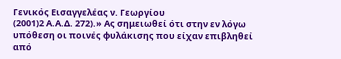Γενικός Εισαγγελέας ν. Γεωργίου
(2001)2 Α.Α.Δ. 272).» Ας σημειωθεί ότι στην εν λόγω υπόθεση οι ποινές φυλάκισης που είχαν επιβληθεί από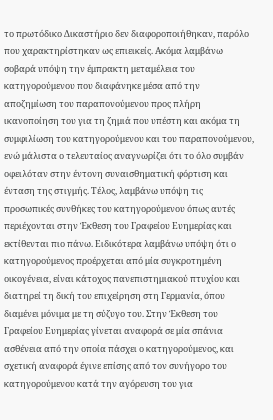το πρωτόδικο Δικαστήριο δεν διαφοροποιήθηκαν, παρόλο που χαρακτηρίστηκαν ως επιεικείς. Ακόμα λαμβάνω σοβαρά υπόψη την έμπρακτη μεταμέλεια του κατηγορούμενου που διαφάνηκε μέσα από την αποζημίωση του παραπονούμενου προς πλήρη ικανοποίηση του για τη ζημιά που υπέστη και ακόμα τη συμφιλίωση του κατηγορούμενου και του παραπονούμενου, ενώ μάλιστα ο τελευταίος αναγνωρίζει ότι το όλο συμβάν οφειλόταν στην έντονη συναισθηματική φόρτιση και ένταση της στιγμής. Τέλος, λαμβάνω υπόψη τις προσωπικές συνθήκες του κατηγορούμενου όπως αυτές περιέχονται στην Έκθεση του Γραφείου Ευημερίας και εκτίθενται πιο πάνω. Ειδικότερα λαμβάνω υπόψη ότι ο κατηγορούμενος προέρχεται από μία συγκροτημένη οικογένεια, είναι κάτοχος πανεπιστημιακού πτυχίου και διατηρεί τη δική του επιχείρηση στη Γερμανία, όπου διαμένει μόνιμα με τη σύζυγο του. Στην Έκθεση του Γραφείου Ευημερίας γίνεται αναφορά σε μία σπάνια ασθένεια από την οποία πάσχει ο κατηγορούμενος, και σχετική αναφορά έγινε επίσης από τον συνήγορο του κατηγορούμενου κατά την αγόρευση του για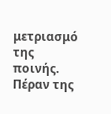μετριασμό της ποινής. Πέραν της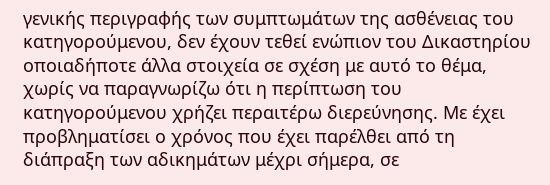γενικής περιγραφής των συμπτωμάτων της ασθένειας του κατηγορούμενου, δεν έχουν τεθεί ενώπιον του Δικαστηρίου οποιαδήποτε άλλα στοιχεία σε σχέση με αυτό το θέμα, χωρίς να παραγνωρίζω ότι η περίπτωση του κατηγορούμενου χρήζει περαιτέρω διερεύνησης. Με έχει προβληματίσει ο χρόνος που έχει παρέλθει από τη διάπραξη των αδικημάτων μέχρι σήμερα, σε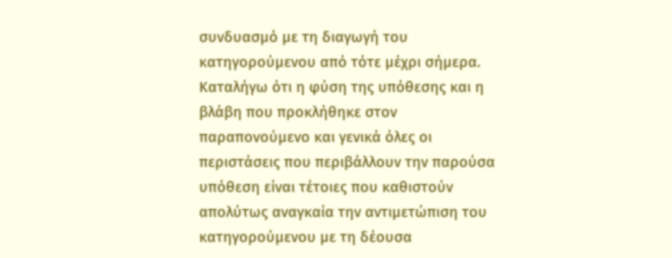συνδυασμό με τη διαγωγή του κατηγορούμενου από τότε μέχρι σήμερα. Καταλήγω ότι η φύση της υπόθεσης και η βλάβη που προκλήθηκε στον παραπονούμενο και γενικά όλες οι περιστάσεις που περιβάλλουν την παρούσα υπόθεση είναι τέτοιες που καθιστούν απολύτως αναγκαία την αντιμετώπιση του κατηγορούμενου με τη δέουσα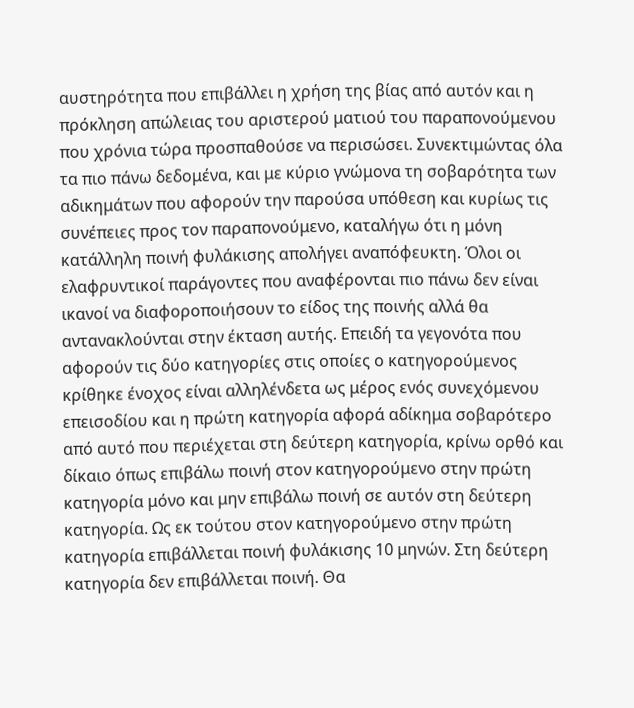αυστηρότητα που επιβάλλει η χρήση της βίας από αυτόν και η πρόκληση απώλειας του αριστερού ματιού του παραπονούμενου που χρόνια τώρα προσπαθούσε να περισώσει. Συνεκτιμώντας όλα τα πιο πάνω δεδομένα, και με κύριο γνώμονα τη σοβαρότητα των αδικημάτων που αφορούν την παρούσα υπόθεση και κυρίως τις συνέπειες προς τον παραπονούμενο, καταλήγω ότι η μόνη κατάλληλη ποινή φυλάκισης απολήγει αναπόφευκτη. Όλοι οι ελαφρυντικοί παράγοντες που αναφέρονται πιο πάνω δεν είναι ικανοί να διαφοροποιήσουν το είδος της ποινής αλλά θα αντανακλούνται στην έκταση αυτής. Επειδή τα γεγονότα που αφορούν τις δύο κατηγορίες στις οποίες ο κατηγορούμενος κρίθηκε ένοχος είναι αλληλένδετα ως μέρος ενός συνεχόμενου επεισοδίου και η πρώτη κατηγορία αφορά αδίκημα σοβαρότερο από αυτό που περιέχεται στη δεύτερη κατηγορία, κρίνω ορθό και δίκαιο όπως επιβάλω ποινή στον κατηγορούμενο στην πρώτη κατηγορία μόνο και μην επιβάλω ποινή σε αυτόν στη δεύτερη κατηγορία. Ως εκ τούτου στον κατηγορούμενο στην πρώτη κατηγορία επιβάλλεται ποινή φυλάκισης 10 μηνών. Στη δεύτερη κατηγορία δεν επιβάλλεται ποινή. Θα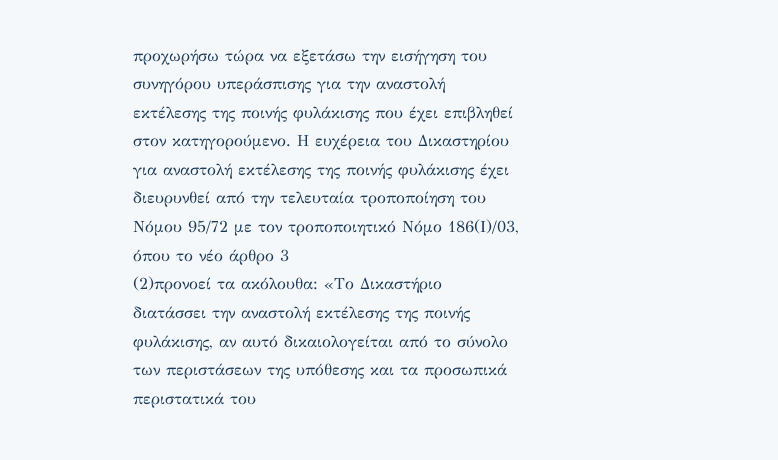προχωρήσω τώρα να εξετάσω την εισήγηση του συνηγόρου υπεράσπισης για την αναστολή εκτέλεσης της ποινής φυλάκισης που έχει επιβληθεί στον κατηγορούμενο. Η ευχέρεια του Δικαστηρίου για αναστολή εκτέλεσης της ποινής φυλάκισης έχει διευρυνθεί από την τελευταία τροποποίηση του Νόμου 95/72 με τον τροποποιητικό Νόμο 186(Ι)/03, όπου το νέο άρθρο 3
(2)προνοεί τα ακόλουθα: «Το Δικαστήριο διατάσσει την αναστολή εκτέλεσης της ποινής φυλάκισης, αν αυτό δικαιολογείται από το σύνολο των περιστάσεων της υπόθεσης και τα προσωπικά περιστατικά του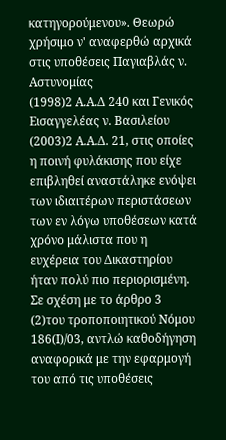κατηγορούμενου». Θεωρώ χρήσιμο ν' αναφερθώ αρχικά στις υποθέσεις Παγιαβλάς ν. Αστυνομίας
(1998)2 Α.Α.Δ 240 και Γενικός Εισαγγελέας ν. Βασιλείου
(2003)2 Α.Α.Δ. 21, στις οποίες η ποινή φυλάκισης που είχε επιβληθεί αναστάληκε ενόψει των ιδιαιτέρων περιστάσεων των εν λόγω υποθέσεων κατά χρόνο μάλιστα που η ευχέρεια του Δικαστηρίου ήταν πολύ πιο περιορισμένη. Σε σχέση με το άρθρο 3
(2)του τροποποιητικού Νόμου 186(Ι)/03, αντλώ καθοδήγηση αναφορικά με την εφαρμογή του από τις υποθέσεις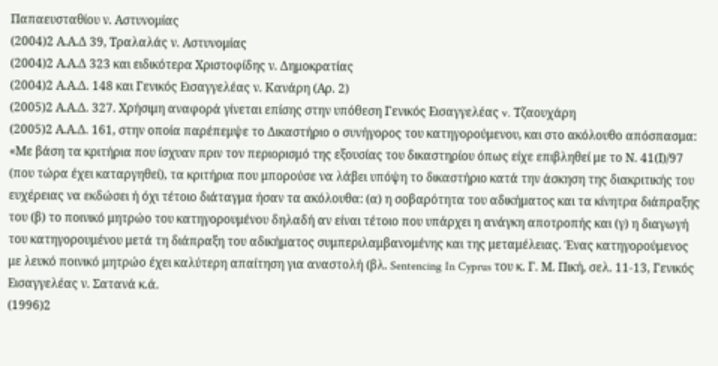Παπαευσταθίου ν. Αστυνομίας
(2004)2 Α.Α.Δ 39, Τραλαλάς ν. Αστυνομίας
(2004)2 Α.Α.Δ 323 και ειδικότερα Χριστοφίδης ν. Δημοκρατίας
(2004)2 Α.Α.Δ. 148 και Γενικός Εισαγγελέας ν. Κανάρη (Αρ. 2)
(2005)2 Α.Α.Δ. 327. Χρήσιμη αναφορά γίνεται επίσης στην υπόθεση Γενικός Εισαγγελέας v. Τζαουχάρη
(2005)2 Α.Α.Δ. 161, στην οποία παρέπεμψε το Δικαστήριο ο συνήγορος του κατηγορούμενου, και στο ακόλουθο απόσπασμα: «Με βάση τα κριτήρια που ίσχυαν πριν τον περιορισμό της εξουσίας του δικαστηρίου όπως είχε επιβληθεί με το Ν. 41(Ι)/97 (που τώρα έχει καταργηθεί), τα κριτήρια που μπορούσε να λάβει υπόψη το δικαστήριο κατά την άσκηση της διακριτικής του ευχέρειας να εκδώσει ή όχι τέτοιο διάταγμα ήσαν τα ακόλουθα: (α) η σοβαρότητα του αδικήματος και τα κίνητρα διάπραξης του (β) το ποινικό μητρώο του κατηγορουμένου δηλαδή αν είναι τέτοιο που υπάρχει η ανάγκη αποτροπής και (γ) η διαγωγή του κατηγορουμένου μετά τη διάπραξη του αδικήματος συμπεριλαμβανομένης και της μεταμέλειας. Ένας κατηγορούμενος με λευκό ποινικό μητρώο έχει καλύτερη απαίτηση για αναστολή (βλ. Sentencing In Cyprus του κ. Γ. Μ. Πική, σελ. 11-13, Γενικός Εισαγγελέας ν. Σατανά κ.ά.
(1996)2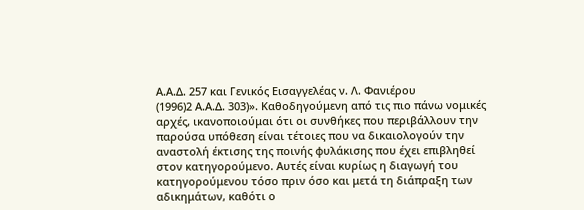Α.Α.Δ. 257 και Γενικός Εισαγγελέας ν. Λ. Φανιέρου
(1996)2 Α.Α.Δ. 303)». Καθοδηγούμενη από τις πιο πάνω νομικές αρχές, ικανοποιούμαι ότι οι συνθήκες που περιβάλλουν την παρούσα υπόθεση είναι τέτοιες που να δικαιολογούν την αναστολή έκτισης της ποινής φυλάκισης που έχει επιβληθεί στον κατηγορούμενο. Αυτές είναι κυρίως η διαγωγή του κατηγορούμενου τόσο πριν όσο και μετά τη διάπραξη των αδικημάτων, καθότι ο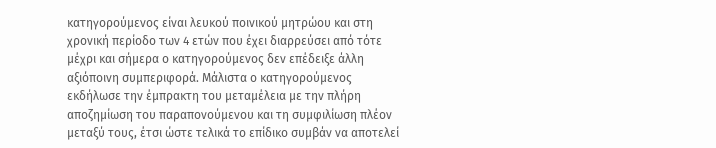κατηγορούμενος είναι λευκού ποινικού μητρώου και στη χρονική περίοδο των 4 ετών που έχει διαρρεύσει από τότε μέχρι και σήμερα ο κατηγορούμενος δεν επέδειξε άλλη αξιόποινη συμπεριφορά. Μάλιστα ο κατηγορούμενος εκδήλωσε την έμπρακτη του μεταμέλεια με την πλήρη αποζημίωση του παραπονούμενου και τη συμφιλίωση πλέον μεταξύ τους, έτσι ώστε τελικά το επίδικο συμβάν να αποτελεί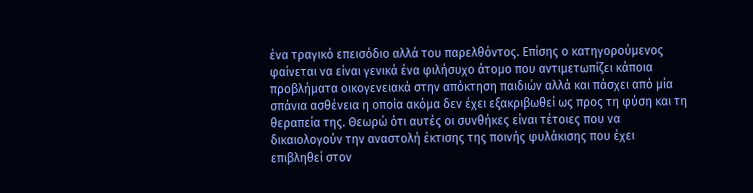ένα τραγικό επεισόδιο αλλά του παρελθόντος. Επίσης ο κατηγορούμενος φαίνεται να είναι γενικά ένα φιλήσυχο άτομο που αντιμετωπίζει κάποια προβλήματα οικογενειακά στην απόκτηση παιδιών αλλά και πάσχει από μία σπάνια ασθένεια η οποία ακόμα δεν έχει εξακριβωθεί ως προς τη φύση και τη θεραπεία της. Θεωρώ ότι αυτές οι συνθήκες είναι τέτοιες που να δικαιολογούν την αναστολή έκτισης της ποινής φυλάκισης που έχει επιβληθεί στον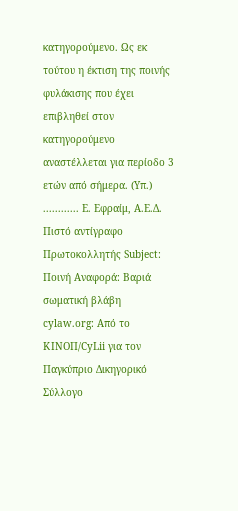κατηγορούμενο. Ως εκ τούτου η έκτιση της ποινής φυλάκισης που έχει επιβληθεί στον κατηγορούμενο αναστέλλεται για περίοδο 3 ετών από σήμερα. (Υπ.) ............ Ε. Εφραίμ, Α.Ε.Δ. Πιστό αντίγραφο Πρωτοκολλητής Subject: Ποινή Αναφορά: Βαριά σωματική βλάβη cylaw.org: Από το ΚΙΝOΠ/CyLii για τον Παγκύπριο Δικηγορικό Σύλλογο